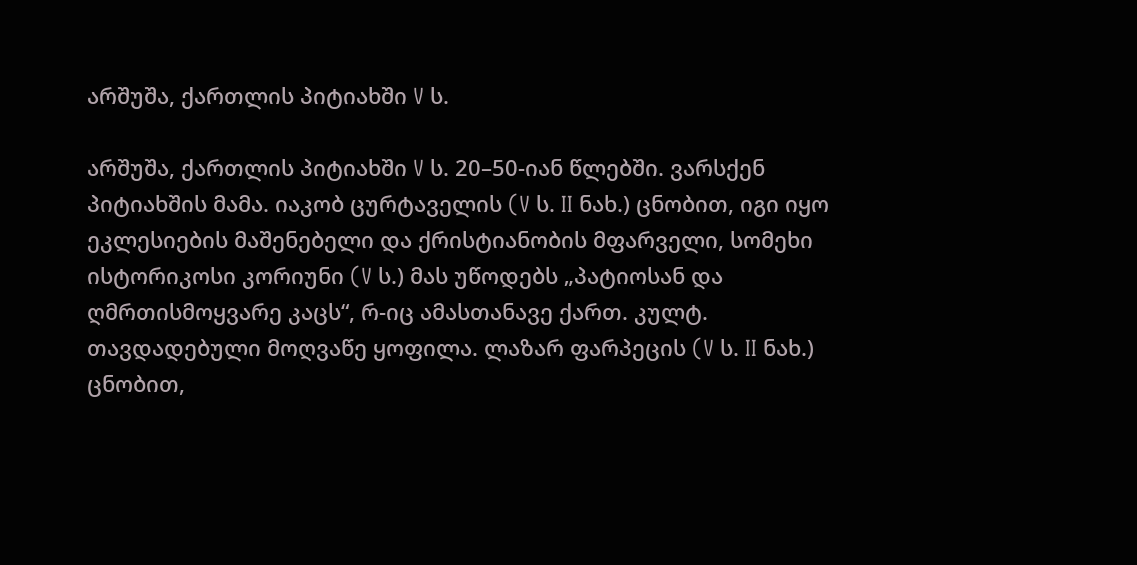არშუშა, ქართლის პიტიახში V ს.

არშუშა, ქართლის პიტიახში V ს. 20–50-იან წლებში. ვარსქენ პიტიახშის მამა. იაკობ ცურტაველის (V ს. II ნახ.) ცნობით, იგი იყო ეკლესიების მაშენებელი და ქრისტიანობის მფარველი, სომეხი ისტორიკოსი კორიუნი (V ს.) მას უწოდებს „პატიოსან და ღმრთისმოყვარე კაცს“, რ-იც ამასთანავე ქართ. კულტ. თავდადებული მოღვაწე ყოფილა. ლაზარ ფარპეცის (V ს. II ნახ.) ცნობით,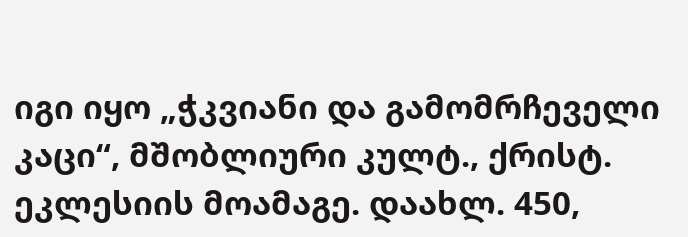იგი იყო „ჭკვიანი და გამომრჩეველი კაცი“, მშობლიური კულტ., ქრისტ. ეკლესიის მოამაგე. დაახლ. 450,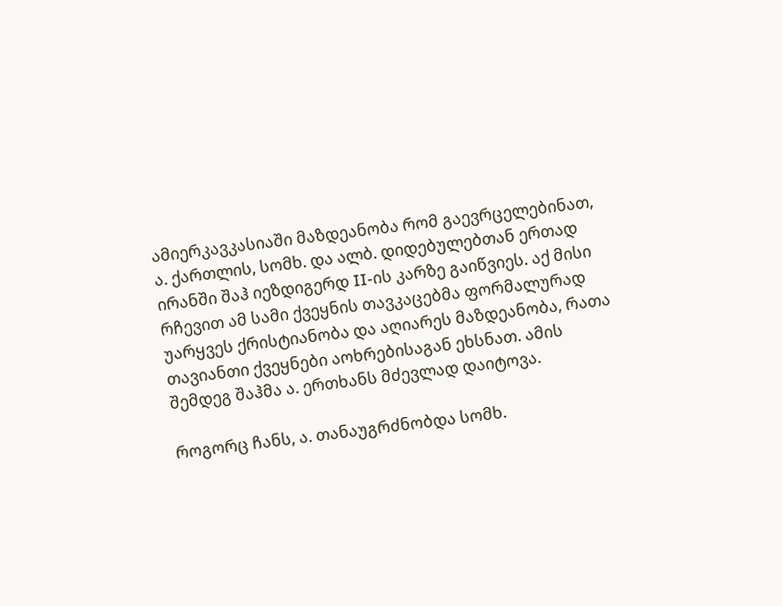ამიერკავკასიაში მაზდეანობა რომ გაევრცელებინათ, ა. ქართლის, სომხ. და ალბ. დიდებულებთან ერთად ირანში შაჰ იეზდიგერდ II-ის კარზე გაიწვიეს. აქ მისი რჩევით ამ სამი ქვეყნის თავკაცებმა ფორმალურად უარყვეს ქრისტიანობა და აღიარეს მაზდეანობა, რათა თავიანთი ქვეყნები აოხრებისაგან ეხსნათ. ამის შემდეგ შაჰმა ა. ერთხანს მძევლად დაიტოვა.

როგორც ჩანს, ა. თანაუგრძნობდა სომხ.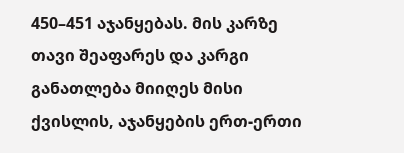450–451 აჯანყებას. მის კარზე თავი შეაფარეს და კარგი განათლება მიიღეს მისი ქვისლის, აჯანყების ერთ-ერთი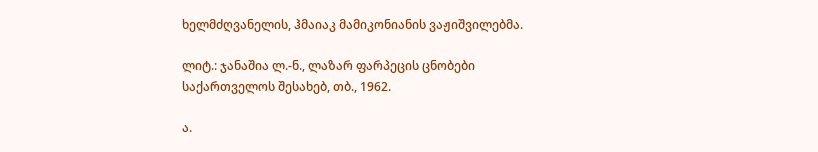ხელმძღვანელის, ჰმაიაკ მამიკონიანის ვაჟიშვილებმა.

ლიტ.: ჯანაშია ლ.-ნ., ლაზარ ფარპეცის ცნობები საქართველოს შესახებ, თბ., 1962.

ა.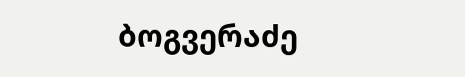ბოგვერაძე